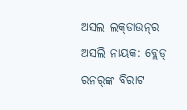ଅସଲ ଲକ୍‌ଡାଉନ୍‌ର ଅସଲି ନାୟକ: ବ୍ଲେଡ୍‌ ରନର୍‌ଙ୍କ ବିରାଟ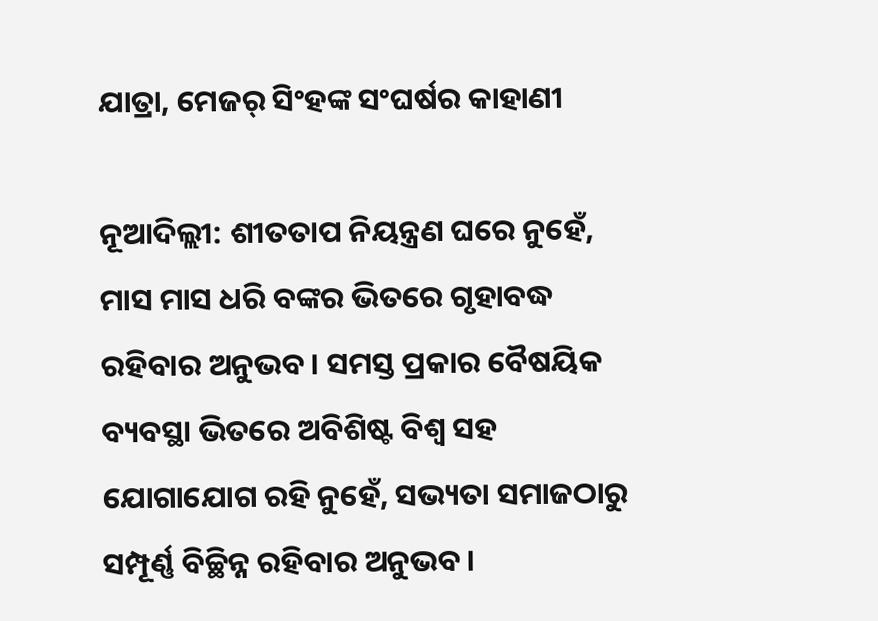ଯାତ୍ରା, ମେଜର୍‌ ସିଂହଙ୍କ ସଂଘର୍ଷର କାହାଣୀ

ନୂଆଦିଲ୍ଲୀ: ଶୀତତାପ ନିୟନ୍ତ୍ରଣ ଘରେ ନୁହେଁ, ମାସ ମାସ ଧରି ବଙ୍କର ଭିତରେ ଗୃହାବଦ୍ଧ ରହିବାର ଅନୁଭବ। ସମସ୍ତ ପ୍ରକାର ବୈଷୟିକ ବ୍ୟବସ୍ଥା ଭିତରେ ଅବିଶିଷ୍ଟ ବିଶ୍ବ ସହ ଯୋଗାଯୋଗ ରହି ନୁହେଁ, ସଭ୍ୟତା ସମାଜଠାରୁ ସମ୍ପୂର୍ଣ୍ଣ ବିଚ୍ଛିନ୍ନ ରହିବାର ଅନୁଭବ।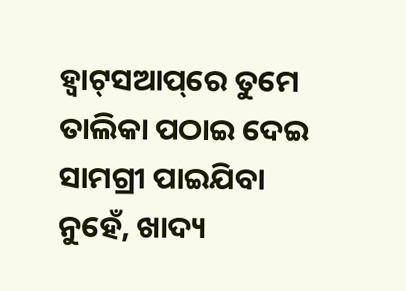ହ୍ବାଟ୍‌ସଆପ୍‌ରେ ତୁମେ ତାଲିକା ପଠାଇ ଦେଇ ସାମଗ୍ରୀ ପାଇଯିବା ନୁହେଁ, ଖାଦ୍ୟ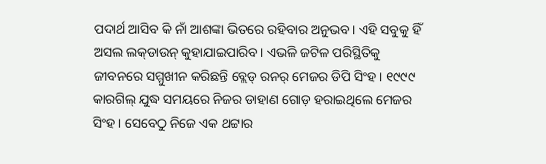ପଦାର୍ଥ ଆସିବ କି ନାଁ ଆଶଙ୍କା ଭିତରେ ରହିବାର ଅନୁଭବ। ଏହି ସବୁକୁ ହିଁ ଅସଲ ଲକ୍‌ଡାଉନ୍ କୁହାଯାଇପାରିବ। ଏଭଳି ଜଟିଳ ପରିସ୍ଥିତିକୁ ଜୀବନରେ ସମ୍ମୁଖୀନ କରିଛନ୍ତି ବ୍ଲେଡ୍ ରନର୍‌ ମେଜର ଡିପି ସିଂହ। ୧୯୯୯ କାରଗିଲ୍‌ ଯୁଦ୍ଧ ସମୟରେ ନିଜର ଡାହାଣ ଗୋଡ଼ ହରାଇଥିଲେ ମେଜର ସିଂହ। ସେବେଠୁ ନିଜେ ଏକ ଥଟ୍ଟାର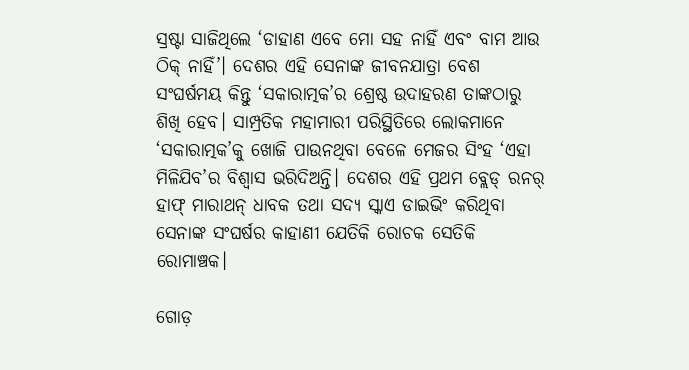ସ୍ରଷ୍ଟା ସାଜିଥିଲେ ‘ଡାହାଣ ଏବେ ମୋ ସହ ନାହିଁ ଏବଂ ବାମ ଆଉ ଠିକ୍ ନାହିଁ’। ଦେଶର ଏହି ସେନାଙ୍କ ଜୀବନଯାତ୍ରା ବେଶ ସଂଘର୍ଷମୟ କିନ୍ତୁ ‘ସକାରାତ୍ମକ’ର ଶ୍ରେଷ୍ଠ ଉଦାହରଣ ତାଙ୍କଠାରୁ ଶିଖି ହେବ। ସାମ୍ପ୍ରତିକ ମହାମାରୀ ପରିସ୍ଥିତିରେ ଲୋକମାନେ ‘ସକାରାତ୍ମକ’କୁ ଖୋଜି ପାଉନଥିବା ବେଳେ ମେଜର ସିଂହ ‘ଏହା ମିଳିଯିବ’ର ବିଶ୍ବାସ ଭରିଦିଅନ୍ତି। ଦେଶର ଏହି ପ୍ରଥମ ବ୍ଲେଡ୍‌ ରନର୍‌ ହାଫ୍‌ ମାରାଥନ୍ ଧାବକ ତଥା ସଦ୍ୟ ସ୍କାଏ ଡାଇଭିଂ କରିଥିବା ସେନାଙ୍କ ସଂଘର୍ଷର କାହାଣୀ ଯେତିକି ରୋଚକ ସେତିକି ରୋମାଞ୍ଚକ।

ଗୋଡ଼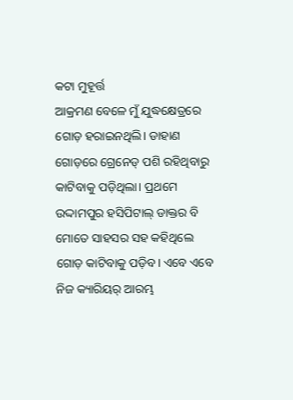କଟା ମୁହୂର୍ତ୍ତ
ଆକ୍ରମଣ ବେଳେ ମୁଁ ଯୁଦ୍ଧକ୍ଷେତ୍ରରେ ଗୋଡ଼ ହରାଇନଥିଲି। ଡାହାଣ ଗୋଡ଼ରେ ଗ୍ରେନେଡ୍‌ ପଶି ରହିଥିବାରୁ କାଟିବାକୁ ପଡ଼ିଥିଲା। ପ୍ରଥମେ ଉଦ୍ଦାମପୁର ହସିପିଟାଲ୍‌ ଡାକ୍ତର ବି ମୋତେ ସାହସର ସହ କହିଥିଲେ ଗୋଡ଼ କାଟିବାକୁ ପଡ଼ିବ। ଏବେ ଏବେ ନିଜ କ୍ୟାରିୟର୍ ଆରମ୍ଭ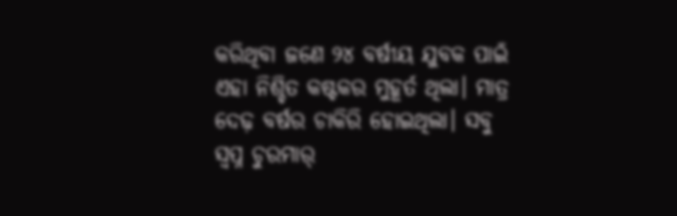କରିଥିବା ଜଣେ ୨୪ ବର୍ଷୀୟ ଯୁବକ ପାଇଁ ଏହା ନିଶ୍ଚିତ କଷ୍ଟକର ମୁହୂର୍ତ ଥିଲା। ମାତ୍ର ଦେଢ଼ ବର୍ଷର ଚାକିରି ହୋଇଥିଲା। ସବୁ ସ୍ବପ୍ନ ଚୁରମାର୍‌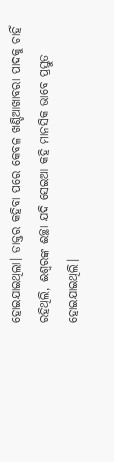ହୋଇଯାଇଥିଲା। ଡାକ୍ତର କହିବା ପରେ କେବଳ ଖଣ୍ଡିଆଖାବରା ପାଦକୁ ଚାହିଁ ରହିଥିଲି, ଈଶ୍ବରଙ୍କ ଈଚ୍ଛା ଯଦି ସେଇଆ କହି ମାନସିକ ଭାବେ ପ୍ରସ୍ତୁତ ହୋଇଯାଇଥିଲି।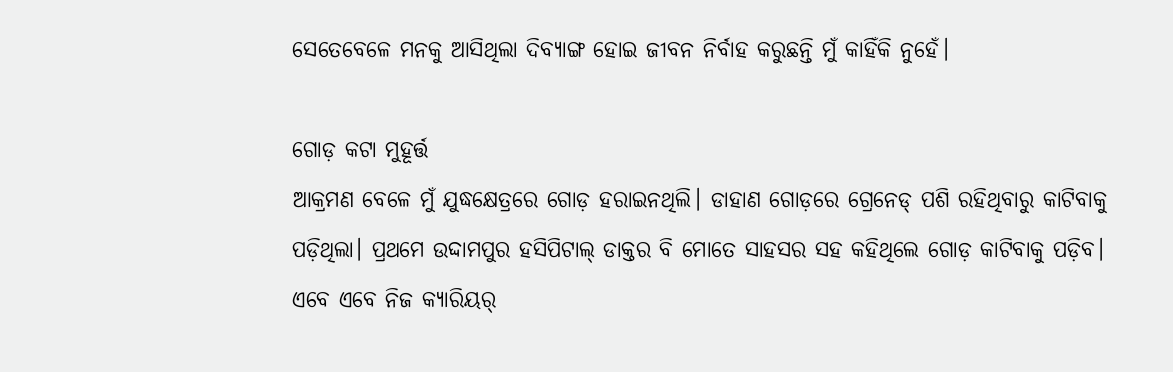ସେତେବେଳେ ମନକୁ ଆସିଥିଲା ଦିବ୍ୟାଙ୍ଗ ହୋଇ ଜୀବନ ନିର୍ବାହ କରୁଛନ୍ତି ମୁଁ କାହିଁକି ନୁହେଁ।

ଗୋଡ଼ କଟା ମୁହୂର୍ତ୍ତ
ଆକ୍ରମଣ ବେଳେ ମୁଁ ଯୁଦ୍ଧକ୍ଷେତ୍ରରେ ଗୋଡ଼ ହରାଇନଥିଲି। ଡାହାଣ ଗୋଡ଼ରେ ଗ୍ରେନେଡ୍‌ ପଶି ରହିଥିବାରୁ କାଟିବାକୁ ପଡ଼ିଥିଲା। ପ୍ରଥମେ ଉଦ୍ଦାମପୁର ହସିପିଟାଲ୍‌ ଡାକ୍ତର ବି ମୋତେ ସାହସର ସହ କହିଥିଲେ ଗୋଡ଼ କାଟିବାକୁ ପଡ଼ିବ। ଏବେ ଏବେ ନିଜ କ୍ୟାରିୟର୍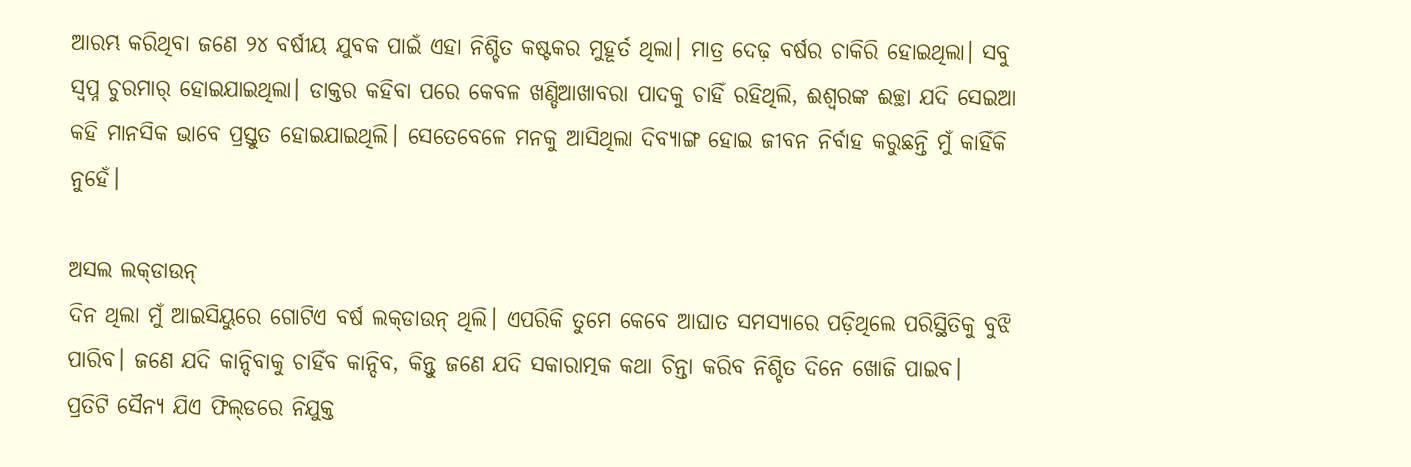ଆରମ୍ଭ କରିଥିବା ଜଣେ ୨୪ ବର୍ଷୀୟ ଯୁବକ ପାଇଁ ଏହା ନିଶ୍ଚିତ କଷ୍ଟକର ମୁହୂର୍ତ ଥିଲା। ମାତ୍ର ଦେଢ଼ ବର୍ଷର ଚାକିରି ହୋଇଥିଲା। ସବୁ ସ୍ବପ୍ନ ଚୁରମାର୍‌ ହୋଇଯାଇଥିଲା। ଡାକ୍ତର କହିବା ପରେ କେବଳ ଖଣ୍ଡିଆଖାବରା ପାଦକୁ ଚାହିଁ ରହିଥିଲି, ଈଶ୍ବରଙ୍କ ଈଚ୍ଛା ଯଦି ସେଇଆ କହି ମାନସିକ ଭାବେ ପ୍ରସ୍ତୁତ ହୋଇଯାଇଥିଲି। ସେତେବେଳେ ମନକୁ ଆସିଥିଲା ଦିବ୍ୟାଙ୍ଗ ହୋଇ ଜୀବନ ନିର୍ବାହ କରୁଛନ୍ତି ମୁଁ କାହିଁକି ନୁହେଁ।

ଅସଲ ଲକ୍‌ଡାଉନ୍‌
ଦିନ ଥିଲା ମୁଁ ଆଇସିୟୁରେ ଗୋଟିଏ ବର୍ଷ ଲକ୍‌ଡାଉନ୍ ଥିଲି। ଏପରିକି ତୁମେ କେବେ ଆଘାତ ସମସ୍ୟାରେ ପଡ଼ିଥିଲେ ପରିସ୍ଥିତିକୁ ବୁଝି ପାରିବ। ଜଣେ ଯଦି କାନ୍ଦିବାକୁ ଚାହିଁବ କାନ୍ଦିବ, କିନ୍ତୁ ଜଣେ ଯଦି ସକାରାତ୍ମକ କଥା ଚିନ୍ତା କରିବ ନିଶ୍ଚିତ ଦିନେ ଖୋଜି ପାଇବ। ପ୍ରତିଟି ‌ସୈନ୍ୟ ଯିଏ ଫିଲ୍‌ଡରେ ନିଯୁକ୍ତ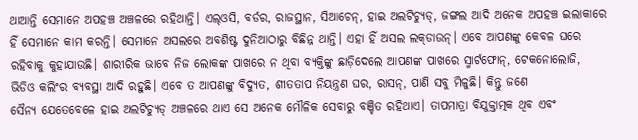ଥାଆନ୍ତି ସେମାନେ ଅପହଞ୍ଚ ଅଞ୍ଚଳରେ ରହିଥାନ୍ତି। ଏଲ୍‌ଓସି, ବର୍ଡର, ରାଜସ୍ଥାନ, ସିଆଚେନ୍‌, ହାଇ ଅଲଟିଚ୍ୟୁଡ୍‌, ଜଙ୍ଗଲ ଆଦି ଅନେକ ଅପହଞ୍ଚ ଇଲାକାରେ ହିଁ ସେମାନେ କାମ କରନ୍ତି। ସେମାନେ ଅସଲରେ ଅବଶିଷ୍ଟ ଦୁନିଆଠାରୁ ବିଛିନ୍ନ ଥାନ୍ତି। ଏହା ହିଁ ଅସଲ ଲକ୍‌ଡାଉନ୍‌। ଏବେ ଆପଣଙ୍କୁ କେବଳ ଘରେ ରହିବାକୁ କୁହାଯାଉଛି। ଶାରୀରିକ ଭାବେ ନିଜ ଲୋକଙ୍କ ପାଖରେ ନ ଥିବା ବ୍ୟକ୍ତିଙ୍କୁ ଛାଡ଼ିଦେଲେ ଆପଣଙ୍କ ପାଖରେ ସ୍ମାର୍ଟଫୋନ୍‌, ଟେକନୋଲୋଜି, ଭିଡିଓ କଲିଂର ବ୍ୟବସ୍ଥା ଆଦି ରହୁଛି। ଏବେ ତ ଆପଣଙ୍କୁ ବିଦ୍ୟୁତ, ଶୀତତାପ ନିୟନ୍ତ୍ରଣ ଘର, ରାସନ୍‌, ପାଣି ସବୁ ମିଳୁଛି। କିନ୍ତୁ ଜଣେ ସୈନ୍ୟ ‌ଯେତେବେଳେ ହାଇ ଅଲଟିଚ୍ୟୁଡ୍‌ ଅଞ୍ଚଳରେ ଥାଏ ସେ ଅନେକ ମୌଳିକ ସେବାରୁ ବଞ୍ଚିତ ରହିଥାଏ। ତାପମାତ୍ରା ବିଯୁକ୍ତାତ୍ମକ ଥିବ ଏବଂ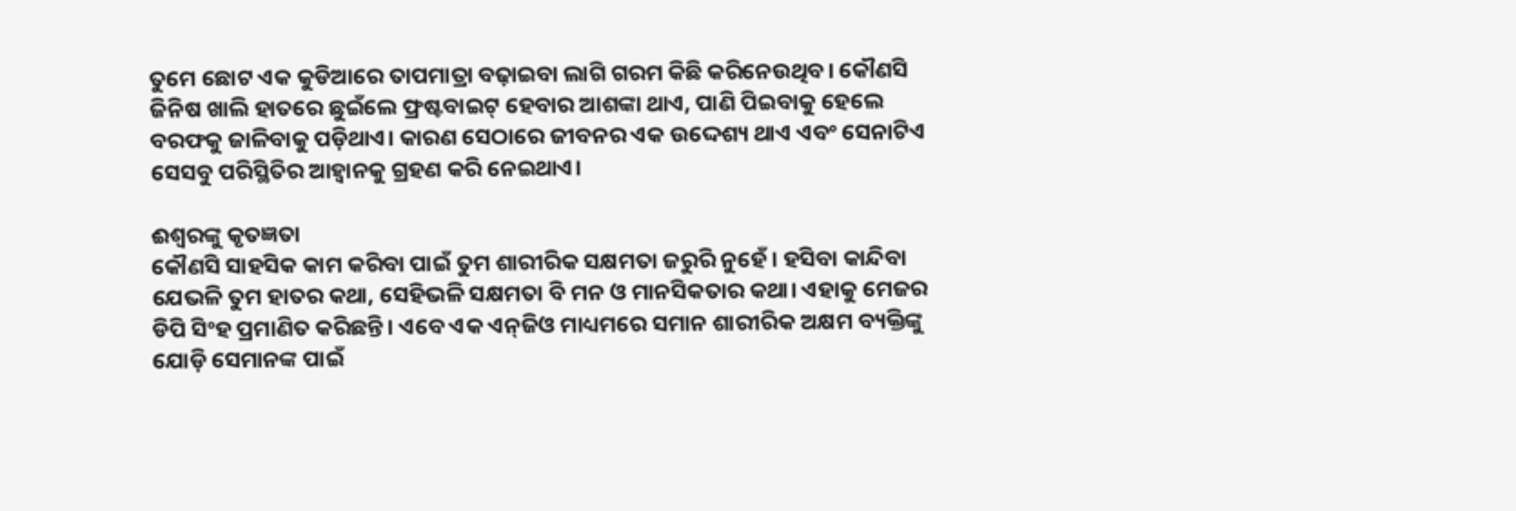ତୁମେ ଛୋଟ ଏକ କୁଡିଆରେ ତାପମାତ୍ରା ବଢ଼ାଇବା ଲାଗି ଗରମ କିଛି କରିନେଉଥିବ। କୌଣସି ଜିନିଷ ଖାଲି ହାତରେ ଛୁଇଁଲେ ଫ୍ରଷ୍ଟବାଇଟ୍ ହେବାର ଆଶଙ୍କା ଥାଏ, ପାଣି ପିଇବାକୁ ହେଲେ ବରଫକୁ ଜାଳିବାକୁ ପଡ଼ିଥାଏ। କାରଣ ସେଠାରେ ଜୀବନର ଏକ ଉଦ୍ଦେଶ୍ୟ ଥାଏ ଏବଂ ସେନାଟିଏ ସେସବୁ ପରିସ୍ଥିତିର ଆହ୍ବାନକୁ ଗ୍ରହଣ କରି ନେଇଥାଏ।

ଈଶ୍ବରଙ୍କୁ କୃତଜ୍ଞତା
କୌଣସି ସାହସିକ କାମ କରିବା ପାଇଁ ତୁମ ଶାରୀରିକ ସକ୍ଷମତା ଜରୁରି ନୁହେଁ। ହସିବା କାନ୍ଦିବା ଯେଭଳି ତୁମ ହାତର କଥା, ସେହିଭଳି ସକ୍ଷମତା ବି ମନ ଓ ମାନସିକତାର କଥା। ଏହାକୁ ମେଜର ଡିପି ସିଂହ ପ୍ରମାଣିତ କରିଛନ୍ତି। ଏବେ ଏକ ଏନ୍‌ଜିଓ ମାଧ୍ୟମରେ ସମାନ ଶାରୀରିକ ଅକ୍ଷମ ବ୍ୟକ୍ତିଙ୍କୁ ଯୋଡ଼ି ସେମାନଙ୍କ ପାଇଁ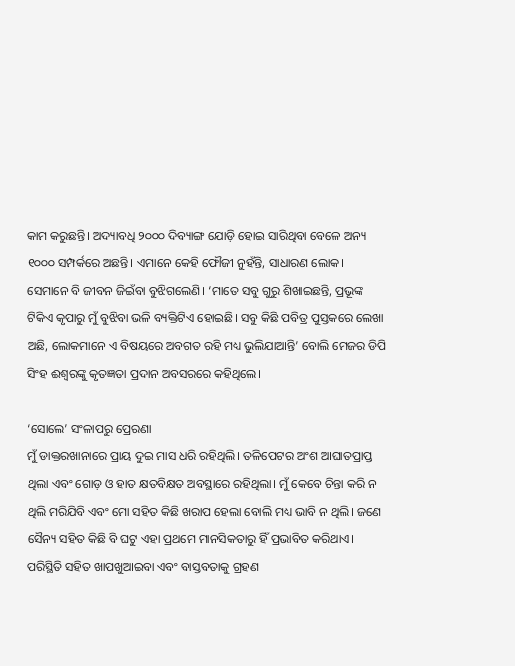କାମ କରୁଛନ୍ତି। ଅଦ୍ୟାବଧି ୨୦୦୦ ଦିବ୍ୟାଙ୍ଗ ଯୋଡ଼ି ହୋଇ ସାରିଥିବା ବେଳେ ଅନ୍ୟ ୧୦୦୦ ସମ୍ପର୍କରେ ଅଛନ୍ତି। ଏମାନେ କେହି ଫୌଜୀ ନୁହଁନ୍ତି, ସାଧାରଣ ଲୋକ। ସେମାନେ ବି ଜୀବନ ଜିଇଁବା ବୁଝିଗଲେଣି। ‘ମାତେ ସବୁ ଗୁରୁ ଶିଖାଇଛନ୍ତି, ପ୍ରଭୂଙ୍କ ଟିକିଏ କୃପାରୁ ମୁଁ ବୁଝିବା ଭଳି ବ୍ୟକ୍ତିଟିଏ ହୋଇଛି। ସବୁ କିଛି ପବିତ୍ର ପୁସ୍ତକରେ ଲେଖା ଅଛି, ଲୋକମାନେ ଏ ବିଷୟରେ ଅବଗତ ରହି ମଧ୍ୟ ଭୁଲିଯାଆନ୍ତି’ ବୋଲି ମେଜର ଡିପି ସିଂହ ଈଶ୍ବରଙ୍କୁ କୃତଜ୍ଞତା ପ୍ରଦାନ ଅବସରରେ କହିଥିଲେ।

‘ସୋଲେ’ ସଂଳାପରୁ ପ୍ରେରଣା
ମୁଁ ଡାକ୍ତରଖାନାରେ ପ୍ରାୟ ଦୁଇ ମାସ ଧରି ରହିଥିଲି। ତଳିପେଟର ଅଂଶ ଆଘାତପ୍ରାପ୍ତ ଥିଲା ଏବଂ ଗୋଡ଼ ଓ ହାତ କ୍ଷତବିକ୍ଷତ ଅବସ୍ଥାରେ ରହିଥିଲା। ମୁଁ କେବେ ଚିନ୍ତା କରି ନ ଥିଲି ମରିଯିବି ଏବଂ ମୋ ସହିତ କିଛି ଖରାପ ହେଲା ବୋଲି ମଧ୍ୟ ଭାବି ନ ଥିଲି। ଜଣେ ସୈନ୍ୟ ସହିତ କିଛି ବି ଘଟୁ ଏହା ପ୍ରଥମେ ମାନସିକତାରୁ ହିଁ ପ୍ରଭାବିତ କରିଥାଏ। ପରିସ୍ଥିତି ସହିତ ଖାପଖୁଆଇବା ଏବଂ ବାସ୍ତବତାକୁ ଗ୍ରହଣ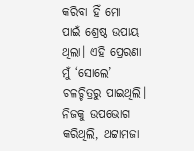କରିବା ହିଁ ମୋ ପାଇଁ ‌ଶ୍ରେ‌ଷ୍ଠ ଉପାୟ ଥିଲା। ଏହି ‌ପ୍ରେରଣା ମୁଁ ‘ସୋଲେ’ ଚଳଚ୍ଚିତ୍ରରୁ ପାଇଥିଲି। ନିଜକୁ ଉପଭୋଗ କରିଥିଲି, ଥଟ୍ଟାମଜା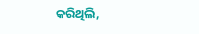କରିଥିଲି,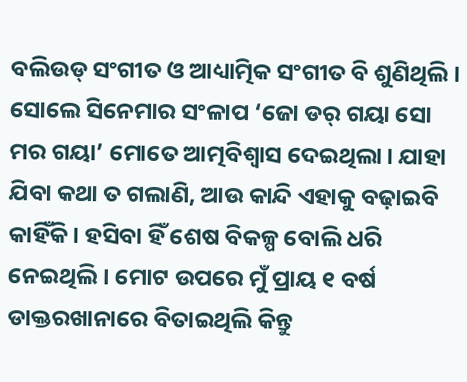ବଲିଉଡ୍‌ ସଂଗୀତ ଓ ଆଧ୍ୟାତ୍ମିକ ସଂଗୀତ ବି ଶୁଣିଥିଲି। ସୋଲେ ସିନେମାର ସଂଳାପ ‘ଜୋ ‌ଡର୍‌ ଗୟା ସୋ ମର ଗୟା’ ମୋତେ ଆତ୍ମବିଶ୍ବାସ ଦେଇଥିଲା। ଯାହା ଯିବା କଥା ତ ଗଲାଣି, ଆଉ କାନ୍ଦି ଏହାକୁ ବଢ଼ାଇବି କାହିଁକି। ହସିବା ହିଁ ଶେଷ ବିକଳ୍ପ ବୋଲି ଧରି ନେଇଥିଲି। ମୋଟ ଉପରେ ମୁଁ ପ୍ରାୟ ୧ ବର୍ଷ ଡାକ୍ତରଖାନାରେ ବିତାଇଥିଲି କିନ୍ତୁ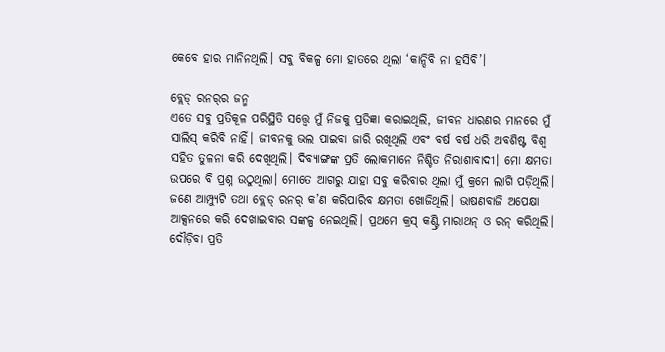କେବେ ହାର ମାନିନଥିଲି। ସବୁ ବିକଳ୍ପ ମୋ ହାତରେ ଥିଲା ‘କାନ୍ଦିବି ନା ହସିବି’।

ବ୍ଲେଡ୍ ରନର୍‌ର ଜନ୍ମ
ଏତେ ସବୁ ପ୍ରତିକୂଳ ପରିସ୍ଥିତି ସତ୍ତ୍ବେ ମୁଁ ନିଜକୁ ପ୍ରତିଜ୍ଞା କରାଇଥିଲି, ଜୀବନ ଧାରଣର ମାନରେ ମୁଁ ସାଲିସ୍ କରିବି ନାହିଁ। ଜୀବନକୁ ଭଲ ପାଇବା ଜାରି ରଖିଥିଲି ଏବଂ ବର୍ଷ ବର୍ଷ ଧରି ଅବଶିଷ୍ଟ ବିଶ୍ବ ସହିତ ତୁଳନା କରି ଦେଖିଥିଲି। ଦିବ୍ୟାଙ୍ଗଙ୍କ ପ୍ରତି ଲୋକମାନେ ନିଶ୍ଚିତ ନିରାଶାବାଦୀ। ମୋ କ୍ଷମତା ଉପରେ ବି ପ୍ରଶ୍ନ ଉଠୁଥିଲା। ମୋତେ ଆଗରୁ ଯାହା ସବୁ କରିବାର ଥିଲା ମୁଁ କ୍ରମେ ଲାଗି ପଡ଼ିଥିଲି। ଜଣେ ଆମ୍ପ୍ୟୁଟି ତଥା ବ୍ଲେଡ୍ ରନର୍‌ କ’ଣ କରିପାରିବ କ୍ଷମତା ଖୋଜିଥିଲି। ଭାଷଣବାଜି ଅପେକ୍ଷା ଆକ୍ସନରେ କରି ଦେଖାଇବାର ସଙ୍କଳ୍ପ ନେଇଥିଲି। ପ୍ରଥମେ କ୍ରସ୍ କଣ୍ଟ୍ରି ମାରାଥନ୍ ଓ ‌ରନ୍‌ କରିଥିଲି। ଦୌଡ଼ିବା ପ୍ରତି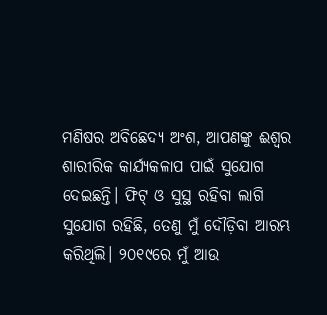ମଣିଷର ଅବିଛେଦ୍ୟ ଅଂଶ, ଆପଣଙ୍କୁ ଈଶ୍ବର ଶାରୀରିକ କାର୍ଯ୍ୟକଳାପ ପାଇଁ ସୁଯୋଗ ଦେଇଛନ୍ତି। ଫିଟ୍‌ ଓ ସୁସ୍ଥ ରହିବା ଲାଗି ସୁଯୋଗ ରହିଛି, ତେଣୁ ମୁଁ ଦୌଡ଼ିବା ଆରମ୍ଭ କରିଥିଲି। ୨୦୧୯ରେ ମୁଁ ଆଉ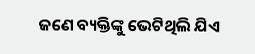ଜଣେ ବ୍ୟକ୍ତିଙ୍କୁ ଭେଟିଥିଲି ଯିଏ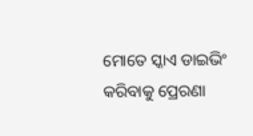ମୋତେ ସ୍କାଏ ଡାଇଭିଂ କରିବାକୁ ପ୍ରେରଣା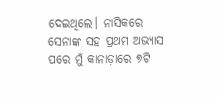ଦେଇଥିଲେ। ନାସିକରେ ସେନାଙ୍କ ସହ ପ୍ରଥମ ଅଭ୍ୟାସ ପରେ ମୁଁ କାନାଡ଼ାରେ ୭ଟି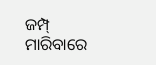ଜମ୍ପ୍‌ ମାରିବାରେ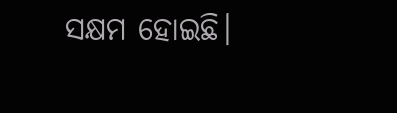ସକ୍ଷମ ହୋଇଛି।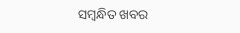ସମ୍ବନ୍ଧିତ ଖବର